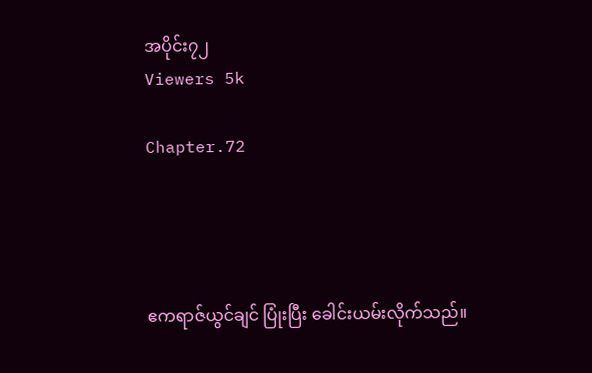အပိုင်း၇၂
Viewers 5k

Chapter.72




ဧကရာဇ်ယွင်ချင် ပြုံးပြီး ခေါင်းယမ်းလိုက်သည်။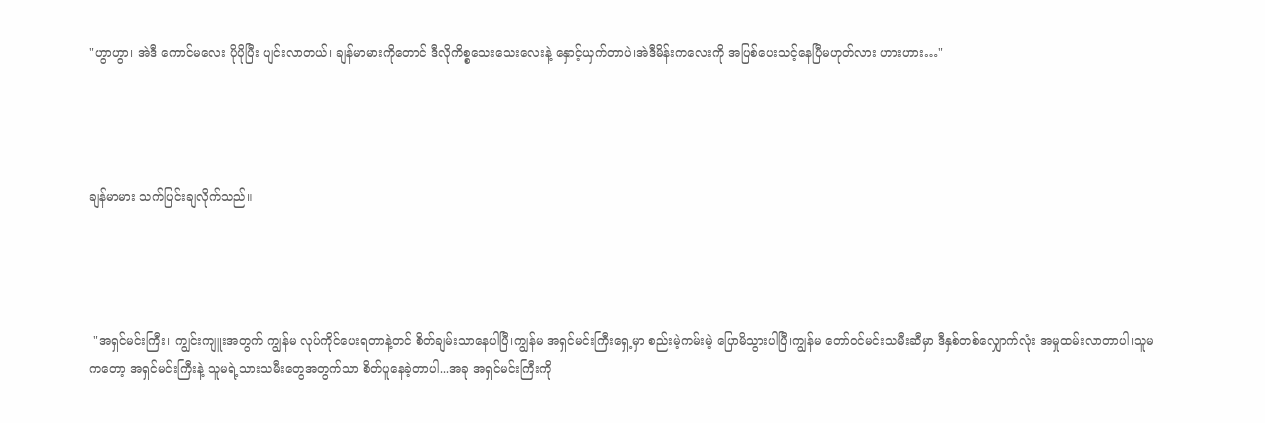"ဟွာဟွာ၊ အဲဒီ ကောင်မလေး ပိုပိုပြီး ပျင်းလာတယ်၊ ချန်မာမားကိုတောင် ဒီလိုကိစ္စသေးသေးလေးနဲ့ နှောင့်ယှက်တာပဲ၊အဲဒီမိန်းကလေးကို အပြစ်ပေးသင့်နေပြီမဟုတ်လား ဟားဟား…"




ချန်မာမား သက်ပြင်းချလိုက်သည်။




 "အရှင်မင်းကြီး၊ ကျွင်းကျူးအတွက် ကျွန်မ လုပ်ကိုင်ပေးရတာနဲ့တင် စိတ်ချမ်းသာနေပါပြီ၊ကျွန်မ အရှင်မင်းကြီးရှေ့မှာ စည်းမဲ့ကမ်းမဲ့ ပြောမိသွားပါပြီ၊ကျွန်မ တော်ဝင်မင်းသမီးဆီမှာ ဒီနှစ်တစ်လျှောက်လုံး အမှုထမ်းလာတာပါ၊သူမကတော့ အရှင်မင်းကြီးနဲ့ သူမရဲ့သားသမီးတွေအတွက်သာ စိတ်ပူနေခဲ့တာပါ...အခု အရှင်မင်းကြီးကို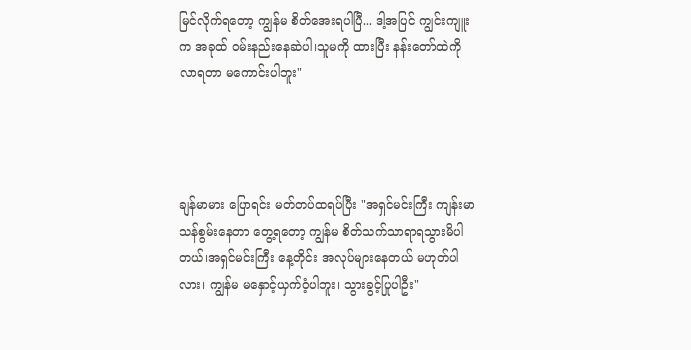မြင်လိုက်ရတော့ ကျွန်မ စိတ်အေးရပါပြီ... ဒါ့အပြင် ကျွင်းကျူးက အခုထ် ဝမ်းနည်းနေဆဲပါ၊သူမကို ထားပြီး နန်းတော်ထဲကိုလာရတာ မကောင်းပါဘူး"




ချန်မာမား ပြောရင်း မတ်တပ်ထရပ်ပြီး "အရှင်မင်းကြီး ကျန်းမာသန်စွမ်းနေတာ တွေ့ရတော့ ကျွန်မ စိတ်သက်သာရာရသွားမိပါတယ်၊အရှင်မင်းကြီး နေ့တိုင်း အလုပ်များနေတယ် မဟုတ်ပါလား၊ ကျွန်မ မနှောင့်ယှက်ဝံ့ပါဘူး၊ သွားခွင့်ပြုပါဦး"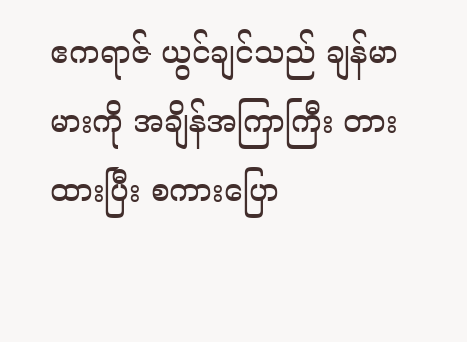ဧကရာဇ် ယွင်ချင်သည် ချန်မာမားကို အချိန်အကြာကြီး တားထားပြီး စကားပြော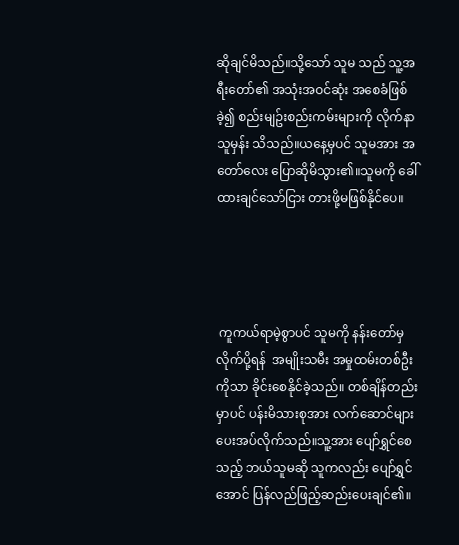ဆိုချင်မိသည်။သို့သော် သူမ သည် သူ့အရီးတော်၏ အသုံးအဝင်ဆုံး အစေခံဖြစ်ခဲ့၍ စည်းမျဥ်းစည်းကမ်းများကို လိုက်နာသူမှန်း သိသည်။ယနေ့မှပင် သူမအား အတော်လေး ပြောဆိုမိသွား၏။သူမကို ခေါ်ထားချင်သော်ငြား တားဖို့မဖြစ်နိုင်ပေ။




 ကူကယ်ရာမဲ့စွာပင် သူမကို နန်းတော်မှ လိုက်ပို့ရန်  အမျိုးသမီး အမှုထမ်းတစ်ဦးကိုသာ ခိုင်းစေနိုင်ခဲ့သည်။ တစ်ချိန်တည်းမှာပင် ပန်းမိသားစုအား လက်ဆောင်များ ပေးအပ်လိုက်သည်။သူ့အား ပျော်ရွှင်စေသည့် ဘယ်သူမဆို သူကလည်း ပျော်ရွှင်အောင် ပြန်လည်ဖြည့်ဆည်းပေးချင်၏။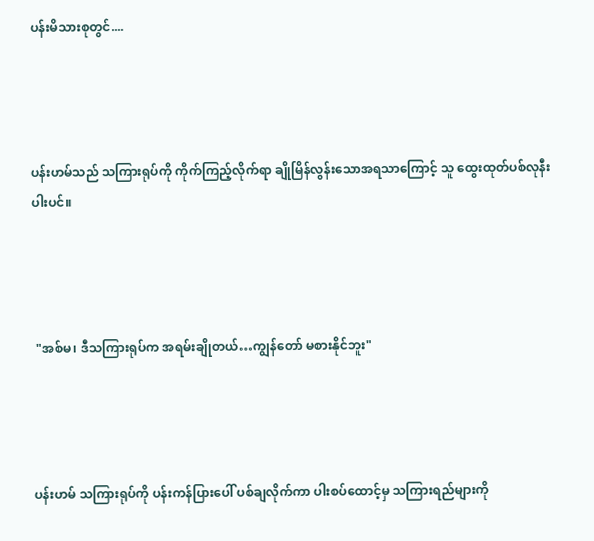ပန်းမိသားစုတွင်....




ပန်းဟမ်သည် သကြားရုပ်ကို ကိုက်ကြည့်လိုက်ရာ ချိုမြိန်လွန်းသောအရသာကြောင့် သူ ‌ထွေးထုတ်ပစ်လုနီးပါးပင်။




 "အစ်မ၊ ဒီသကြားရုပ်က အရမ်းချိုတယ်…ကျွန်တော် မစားနိုင်ဘူး"




ပန်းဟမ် သကြားရုပ်ကို ပန်းကန်ပြားပေါ် ပစ်ချလိုက်ကာ ပါးစပ်ထောင့်မှ သကြားရည်များကို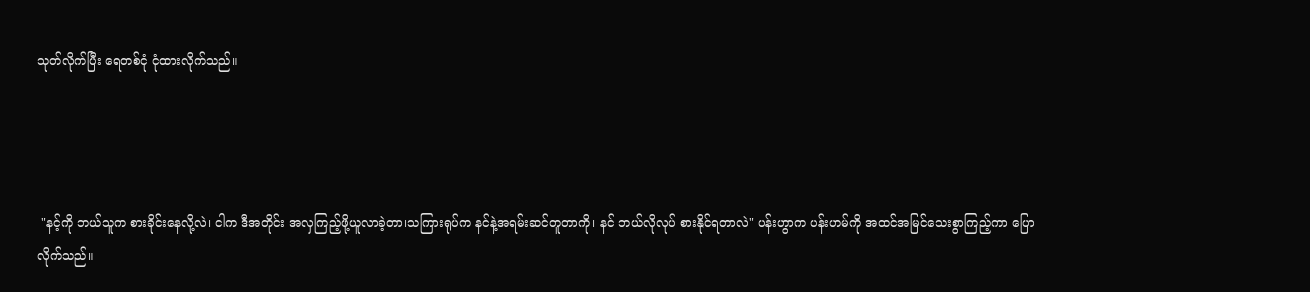သုတ်လိုက်ပြီး ရေတစ်ငုံ ငုံထားလိုက်သည်။




 "နင့်ကို ဘယ်သူက စားခိုင်းနေလို့လဲ၊ ငါက ဒီအတိုင်း အလှကြည့်ဖို့ယူလာခဲ့တာ၊သကြားရုပ်က နင်နဲ့အရမ်းဆင်တူ‌တာကို၊ နင် ဘယ်လိုလုပ် စားနိုင်ရတာလဲ" ပန်းဟွာက ပန်းဟမ်ကို အထင်အမြင်သေးစွာကြည့်ကာ ပြောလိုက်သည်။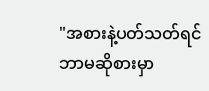"အစားနဲ့ပတ်သတ်ရင် ဘာမဆိုစားမှာ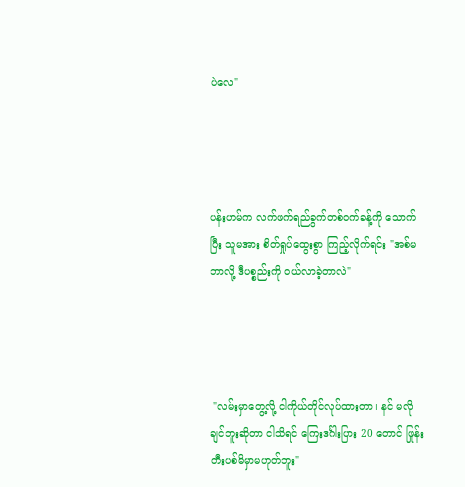ပဲလေ"




ပန်းဟမ်က လက်ဖက်ရည်ခွက်တစ်ဝက်ခန့်ကို သောက်ပြီး သူမအား စိတ်ရှုပ်ထွေးစွာ ကြည့်လိုက်ရင်း "အစ်မ ဘာလို့ ဒီပစ္စည်းကို ဝယ်လာခဲ့တာလဲ"




 "လမ်းမှာတွေ့လို့ ငါကိုယ်တိုင်လုပ်ထားတာ၊ နင် မလိုချင်ဘူးဆိုတာ ငါသိရင် ကြေးဒင်္ဂါးပြား 20 တောင် ဖြုန်းတီးပစ်မိမှာမဟုတ်ဘူး"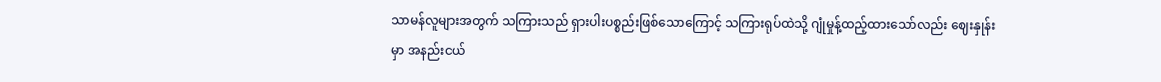သာမန်လူများအတွက် သကြားသည် ရှားပါးပစ္စည်းဖြစ်သောကြောင့် သကြားရုပ်ထဲသို့ ဂျုံမှုန့်ထည့်ထားသော်လည်း ဈေးနှုန်းမှာ အနည်းငယ်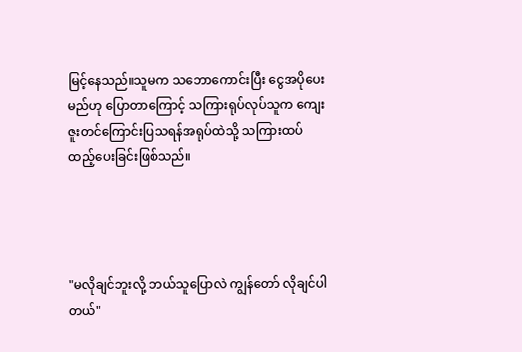မြင့်နေသည်။သူမက သဘောကောင်းပြီး ငွေအပိုပေးမည်ဟု ပြောတာကြောင့် သကြားရုပ်လုပ်သူက ကျေးဇူးတင်ကြောင်းပြသရန်အရုပ်ထဲသို့ သကြားထပ်ထည့်ပေးခြင်းဖြစ်သည်။




"မလိုချင်ဘူးလို့ ဘယ်သူပြောလဲ ကျွန်တော် လိုချင်ပါတယ်"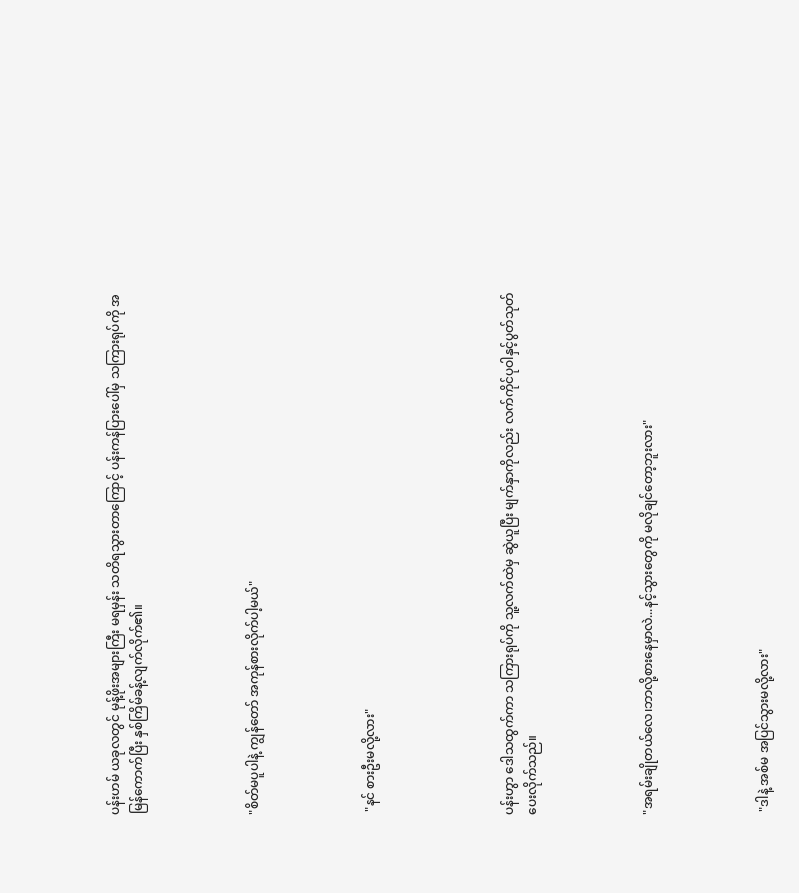ပန်းဟမ် ယခုလတွင် မုန့်ဖိုးအများကြီး မရမှန်း သတိရသွားတာကြောင့် ပန်းကန်ပြားပေါ်မှ သကြားရုပ်ကို အမြန်ကောက်ပြီး နှစ်ကြိမ်ခန့်လျက်လိုက်၏။




"စိတ်မပူပါနဲ့ ကျွန်တော် အကုန်စားလိုက်ပါ့မယ်"




 "နင် စားဦးမလို့လား"





ပန်းဟွာ ဒေါသထွက်ကာ သကြားရုပ်ကို သူ့လက်ထဲမှ ဆွဲယူပြီး မျက်နှာကိုလည်း လက်ကိုင်ပုဝါနှင့်ပွတ်သုတ်ပေးလိုက်သည်။




"အရမ်းချိုတယ်လေ၊ဘာလို့စားနေမှာလဲ...နင့်သွားတွေကို မလိုချင်တော့ဘူးလား"




 "ဒါနဲ့ အစ်မ အပြင်သွားမလို့လား"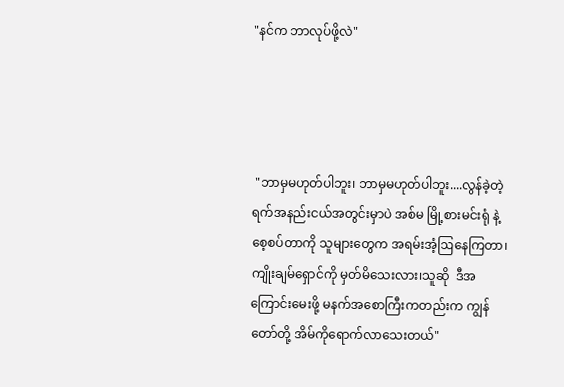"နင်က ဘာလုပ်ဖို့လဲ"




 "ဘာမှမဟုတ်ပါဘူး၊ ဘာမှမဟုတ်ပါဘူး....လွန်ခဲ့တဲ့ရက်အနည်းငယ်အတွင်းမှာပဲ အစ်မ မြို့စားမင်းရုံ နဲ့ စေ့စပ်တာကို သူများတွေက အရမ်းအံ့ဩနေကြတာ၊ ကျိုးချမ်ရှောင်ကို မှတ်မိသေးလား၊သူဆို  ဒီအကြောင်းမေးဖို့ မနက်အစောကြီးကတည်းက ကျွန်တော်တို့ အိမ်ကိုရောက်လာသေးတယ်"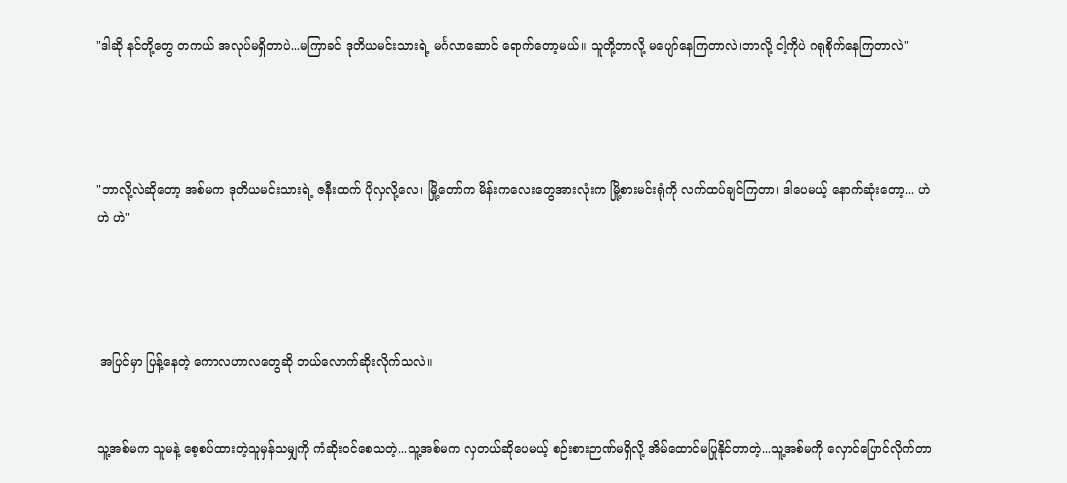"ဒါဆို နင်တို့တွေ တကယ် အလုပ်မရှိတာပဲ...မကြာခင် ဒုတိယမင်းသားရဲ့ မင်္ဂလာဆောင် ရောက်တော့မယ်။ သူတို့ဘာလို့ မပျော်နေကြတာလဲ၊ဘာလို့ ငါ့ကိုပဲ ဂရုစိုက်နေကြတာလဲ"




"ဘာလို့လဲဆိုတော့ အစ်မက ဒုတိယမင်းသားရဲ့ ဇနီးထက် ပိုလှလို့လေ၊ မြို့တော်က မိန်းကလေးတွေအားလုံးက မြို့စားမင်းရုံကို လက်ထပ်ချင်ကြတာ၊ ဒါပေမယ့် နောက်ဆုံးတော့... ဟဲ ဟဲ ဟဲ"




 အပြင်မှာ ပြန့်နေတဲ့ ကောလဟာလတွေဆို ဘယ်လောက်ဆိုးလိုက်သလဲ။


သူ့အစ်မက သူမနဲ့ စေ့စပ်ထားတဲ့သူမှန်သမျှကို ကံဆိုးဝင်စေသတဲ့...သူ့အစ်မက လှတယ်ဆိုပေမယ့် စဉ်းစားဉာဏ်မရှိလို့ အိမ်ထောင်မပြုနိုင်တာတဲ့...သူ့အစ်မကို လှောင်ပြောင်လိုက်တာ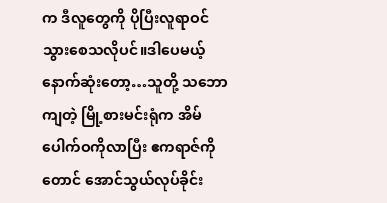က ဒီလူတွေကို ပိုပြီးလူရာဝင်သွားစေသလိုပင်။ဒါပေမယ့် နောက်ဆုံးတော့…သူတို့ သဘောကျတဲ့ မြို့စားမင်းရုံက အိမ်ပေါက်ဝကိုလာပြီး ဧကရာဇ်ကိုတောင် အောင်သွယ်လုပ်ခိုင်း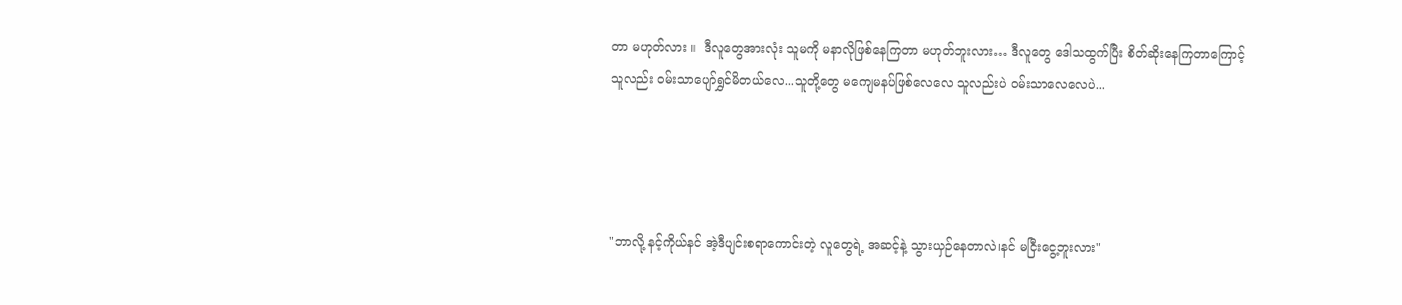တာ မဟုတ်လား ။  ဒီလူတွေအားလုံး သူမကို မနာလိုဖြစ်နေကြတာ မဟုတ်ဘူးလား… ဒီလူတွေ ဒေါသထွက်ပြီး စိတ်ဆိုးနေကြတာကြောင့် သူလည်း ဝမ်းသာပျော်ရွှင်မိတယ်လေ...သူတို့တွေ မကျေမနပ်ဖြစ်လေလေ သူလည်းပဲ ဝမ်းသာလေလေပဲ...




"ဘာလို့ နင့်ကိုယ်နင် အဲ့ဒီပျင်းစရာကောင်းတဲ့ လူတွေရဲ့ အဆင့်နဲ့ သွားယှဉ်‌နေတာလဲ၊နင် မငြီးငွေ့ဘူးလား"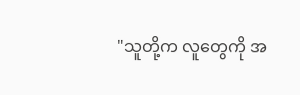"သူတို့က လူတွေကို အ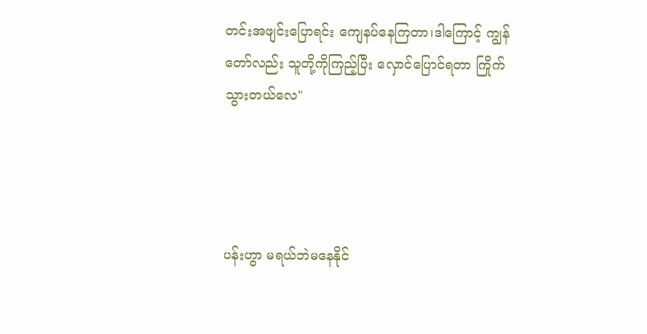တင်းအဖျင်းပြောရင်း ကျေနပ်နေကြတာ၊ဒါကြောင့် ကျွန်တော်လည်း သူတို့ကိုကြည့်ပြီး လှောင်ပြောင်ရတာ ကြိုက်သွားတယ်လေ"




ပန်းဟွာ မရယ်ဘဲမနေနိုင်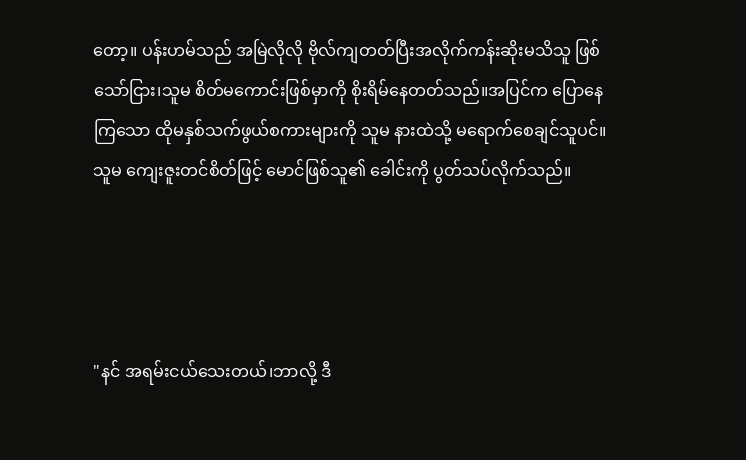တော့။ ပန်းဟမ်သည် အမြဲလိုလို ဗိုလ်ကျတတ်ပြီးအလိုက်ကန်းဆိုးမသိသူ ဖြစ်သော်ငြား၊သူမ စိတ်မကောင်းဖြစ်မှာကို စိုးရိမ်နေတတ်သည်။အပြင်က ပြောနေကြသော ထိုမနှစ်သက်ဖွယ်စကားများကို သူမ နားထဲသို့ မရောက်စေချင်သူပင်။သူမ ကျေးဇူးတင်စိတ်ဖြင့် မောင်ဖြစ်သူ၏ ခေါင်းကို ပွတ်သပ်လိုက်သည်။




"နင် အရမ်းငယ်သေးတယ်၊ဘာလို့ ဒီ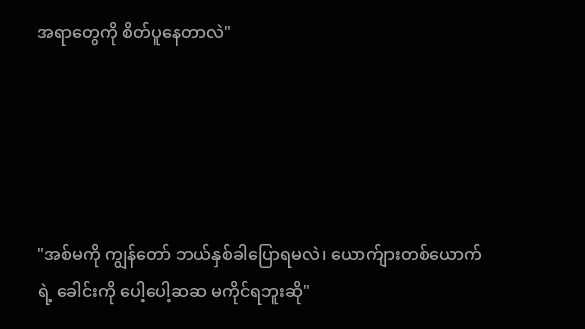အရာတွေကို စိတ်ပူနေတာလဲ"





"အစ်မကို ကျွန်တော် ဘယ်နှစ်ခါပြောရမလဲ၊ ယောက်ျားတစ်ယောက်ရဲ့ ခေါင်းကို ပေါ့ပေါ့ဆဆ မကိုင်ရဘူးဆို"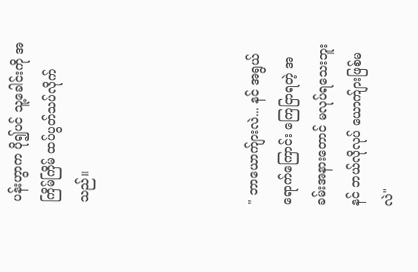ပန်းဟွာက ပို၍ပင် သူ့ခေါင်းကို အကြိမ်ကြိမ် ထပ်ပွတ်သပ်လိုက်သည်။




" ဘာယောက်ျားလဲ... နင် အရွယ်ရောက်ကြောင်း ကြေငြာရတဲ့ အခမ်းအနားတောင် မလုပ်ရသေးဘူး  နင် ဘယ်လိုလုပ် ယောက်ျားဖြစ်မလဲ"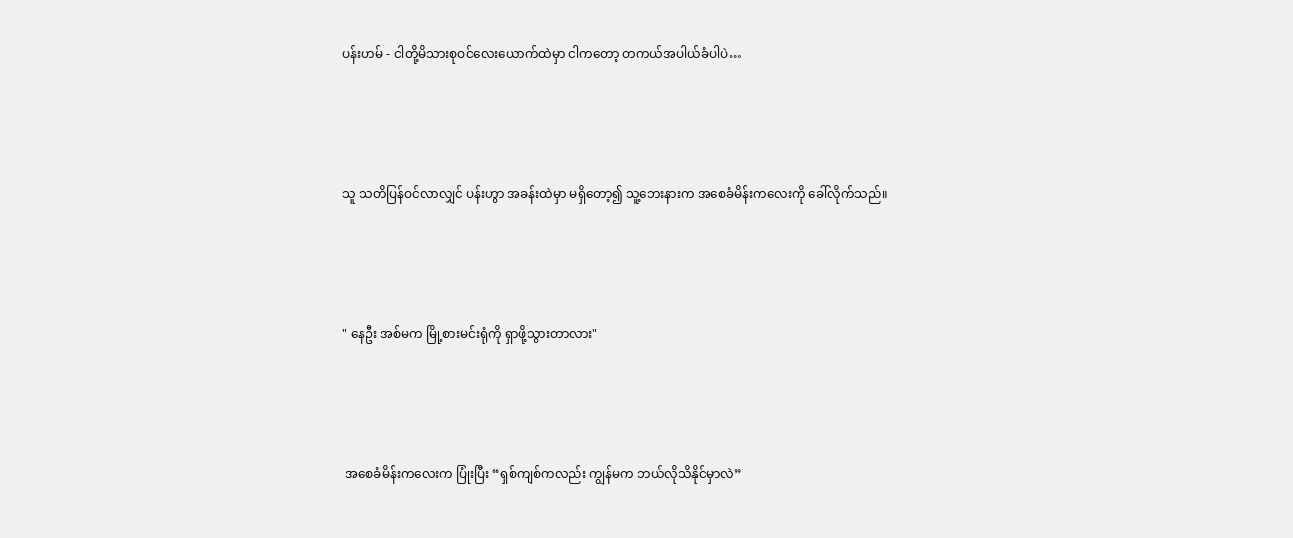ပန်းဟမ် - ငါတို့မိသားစုဝင်လေးယောက်ထဲမှာ ငါကတော့ တကယ်အပါယ်ခံပါပဲ…




သူ သတိပြန်ဝင်လာလျှင် ပန်းဟွာ အခန်းထဲမှာ မရှိတော့၍ သူ့ဘေးနားက အစေခံမိန်းကလေးကို ခေါ်လိုက်သည်။




" နေဦး အစ်မက မြို့စားမင်းရုံကို ရှာဖို့သွားတာလား"




 အစေခံမိန်းကလေးက ပြုံးပြီး “ရှစ်ကျစ်ကလည်း ကျွန်မက ဘယ်လိုသိနိုင်မှာလဲ”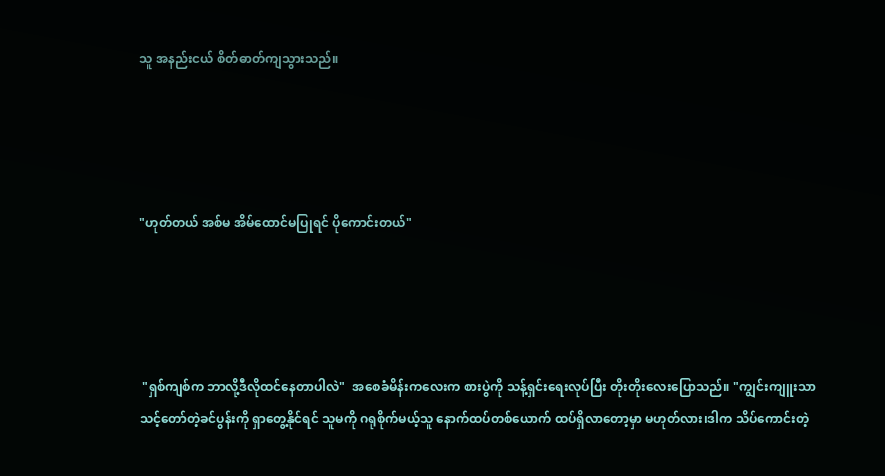သူ အနည်းငယ် စိတ်ဓာတ်ကျသွားသည်။




"ဟုတ်တယ် အစ်မ အိမ်ထောင်မပြုရင် ပိုကောင်းတယ်"




 "ရှစ်ကျစ်က ဘာလို့ဒီလိုထင်နေတာပါလဲ"  အစေခံမိန်းကလေးက စားပွဲကို သန့်ရှင်းရေးလုပ်ပြီး တိုးတိုးလေးပြောသည်။ "ကျွင်းကျူးသာ သင့်တော်တဲ့ခင်ပွန်းကို ရှာတွေ့နိုင်ရင် သူမကို ဂရုစိုက်မယ့်သူ နောက်ထပ်တစ်ယောက် ထပ်ရှိလာတော့မှာ မဟုတ်လား၊ဒါက သိပ်ကောင်းတဲ့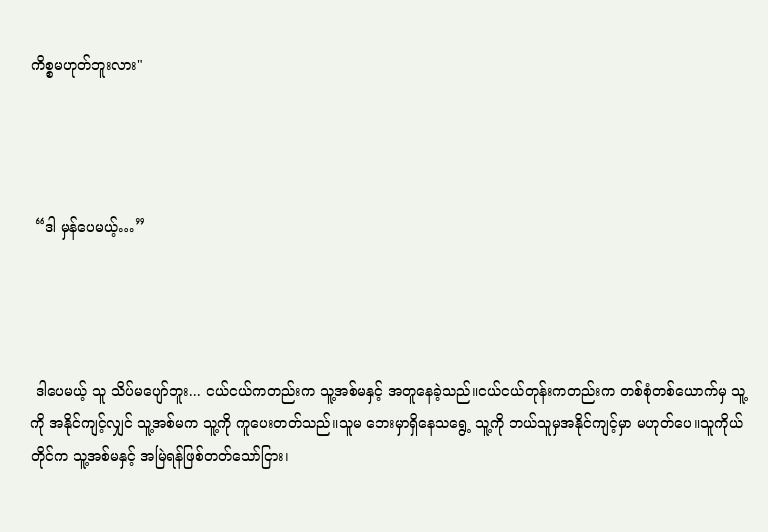ကိစ္စမဟုတ်ဘူးလား"




 “ဒါ မှန်ပေမယ့်…”




 ဒါပေမယ့် သူ သိပ်မပျော်ဘူး... ငယ်ငယ်ကတည်းက သူ့အစ်မနှင့် အတူနေခဲ့သည်။ငယ်ငယ်တုန်းကတည်းက တစ်စုံတစ်ယောက်မှ သူ့ကို အနိုင်ကျင့်လျှင် သူ့အစ်မက သူ့ကို ကူပေးတတ်သည်။သူမ ဘေးမှာရှိနေသရွေ့ သူ့ကို ဘယ်သူမှအနိုင်ကျင့်မှာ မဟုတ်ပေ။သူကိုယ်တိုင်က သူ့အစ်မနှင့် အမြဲရန်ဖြစ်တတ်သော်ငြား၊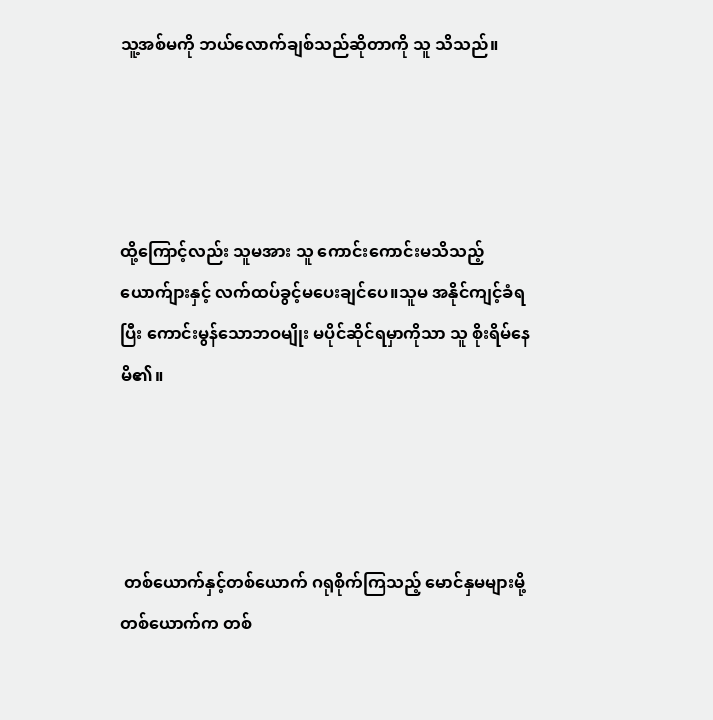သူ့အစ်မကို ဘယ်လောက်ချစ်သည်ဆိုတာကို သူ သိသည်။




ထို့ကြောင့်လည်း သူမအား သူ ကောင်းကောင်းမသိသည့် ယောက်ျားနှင့် လက်ထပ်ခွင့်မပေးချင်ပေ။သူမ အနိုင်ကျင့်ခံရပြီး ကောင်းမွန်သောဘဝမျိုး မပိုင်ဆိုင်ရမှာကိုသာ သူ စိုးရိမ်နေမိ၏။




 တစ်ယောက်နှင့်တစ်ယောက် ဂရုစိုက်ကြသည့် မောင်နှမများမို့ တစ်ယောက်က တစ်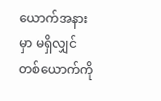ယောက်အနားမှာ မရှိလျှင် တစ်ယောက်ကို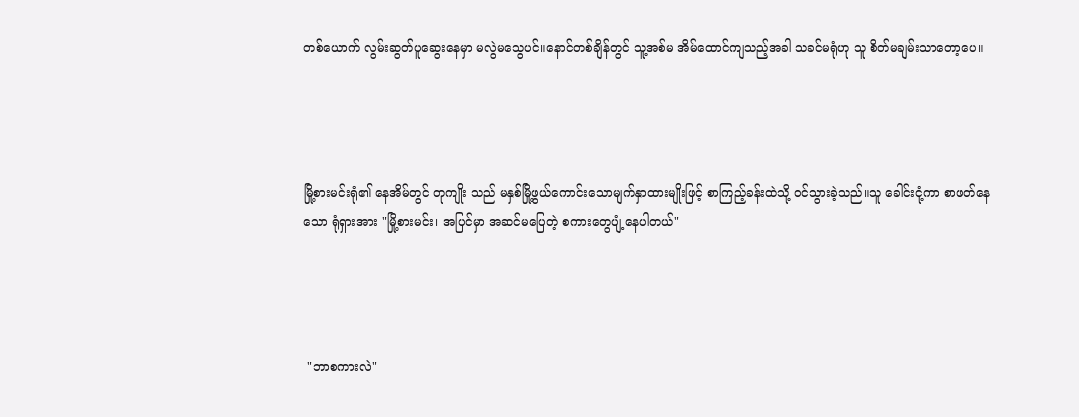တစ်ယောက် လွမ်းဆွတ်ပူဆွေးနေမှာ မလွဲမသွေပင်။နောင်တစ်ချိန်တွင် သူ့အစ်မ အိမ်ထောင်ကျသည့်အခါ သခင်မရုံဟု သူ စိတ်မချမ်းသာတော့ပေ။




မြို့စားမင်းရုံ၏ နေအိမ်တွင် တုကျိုး သည် မနှစ်မြို့ဖွယ်ကောင်းသောမျက်နှာထားမျိုးဖြင့် စာကြည့်ခန်းထဲသို့ ဝင်သွားခဲ့သည်။သူ ခေါင်းငုံ့ကာ စာဖတ်နေသော ရုံရှားအား "မြို့စားမင်း၊ အပြင်မှာ အဆင်မပြေတဲ့ စကားတွေပျံ့နေပါတယ်"




 "ဘာစကားလဲ"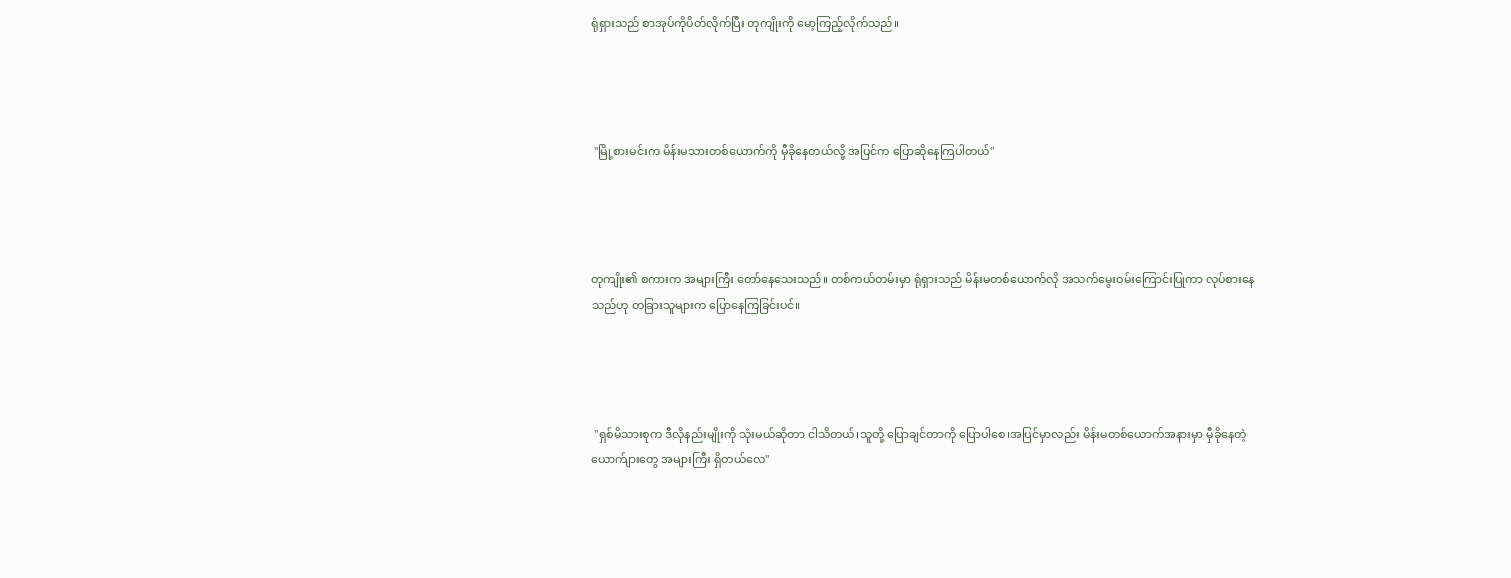ရုံရှားသည် စာအုပ်ကိုပိတ်လိုက်ပြီး တုကျိုးကို မော့ကြည့်လိုက်သည်။




 "မြို့စားမင်းက မိန်းမသားတစ်ယောက်ကို မှီခိုနေတယ်လို့ အပြင်က ပြောဆိုနေကြပါတယ်"




တုကျိုး၏ စကားက အများကြီး တော်နေသေးသည်။ တစ်ကယ်တမ်းမှာ ရုံရှားသည် မိန်းမတစ်ယောက်လို အသက်မွေးဝမ်းကြောင်းပြုကာ လုပ်စားနေသည်ဟု တခြားသူများက ပြောနေကြခြင်းပင်။




 "ရှစ်မိသားစုက ဒီလိုနည်းမျိုးကို သုံးမယ်ဆိုတာ ငါသိတယ်၊သူတို့ ပြောချင်တာကို ပြောပါစေ၊အပြင်မှာလည်း မိန်းမတစ်ယောက်အနားမှာ မှီခိုနေတဲ့ ယောက်ျားတွေ အများကြီး ရှိတယ်လေ"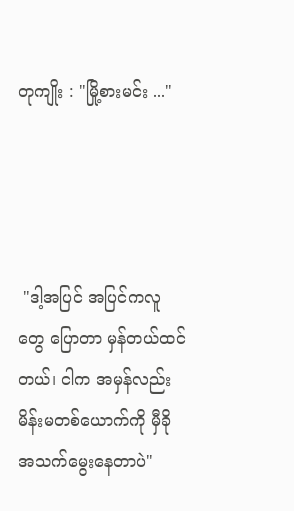တုကျိုး : "မြို့စားမင်း ..."




 "ဒါ့အပြင် အပြင်ကလူတွေ ပြောတာ မှန်တယ်ထင်တယ်၊ ငါက အမှန်လည်း မိန်းမတစ်ယောက်ကို မှီခိုအသက်မွေးနေတာပဲ"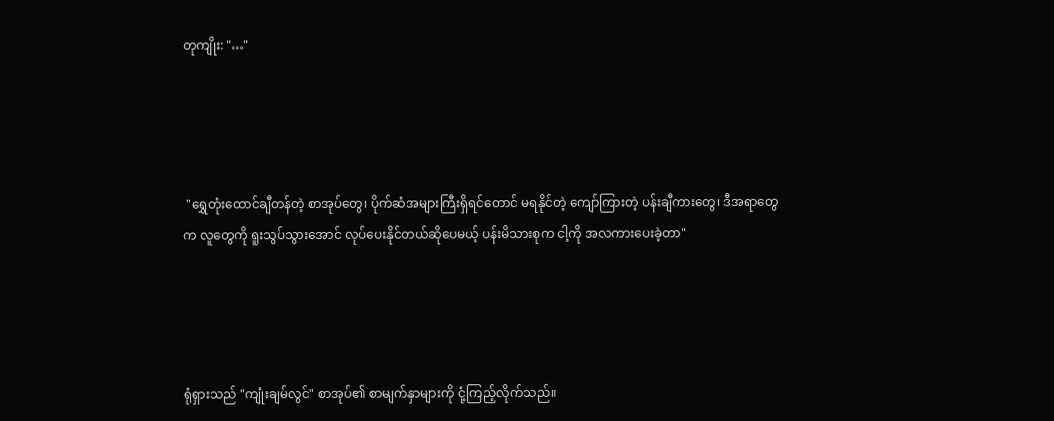တုကျိုး: "…"




 "ရွှေတုံးထောင်ချီတန်တဲ့ စာအုပ်တွေ၊ ပိုက်ဆံအများကြီးရှိရင်တောင် မရနိုင်တဲ့ ကျော်ကြားတဲ့ ပန်းချီကားတွေ၊ ဒီအရာတွေက လူတွေကို ရူးသွပ်သွားအောင် လုပ်ပေးနိုင်တယ်ဆိုပေမယ့် ပန်းမိသားစုက ငါ့ကို အလကားပေးခဲ့တာ"




ရုံရှားသည် "ကျုံးချမ်လွင်" စာအုပ်၏ စာမျက်နှာများကို ငုံ့ကြည့်လိုက်သည်။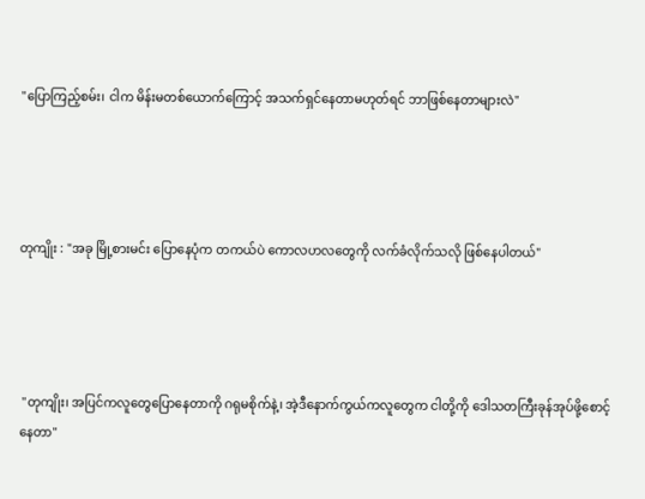"ပြောကြည့်စမ်း၊ ငါက မိန်းမတစ်ယောက်ကြောင့် အသက်ရှင်နေတာမဟုတ်ရင် ဘာဖြစ်နေတာများလဲ"




တုကျိုး : "အခု မြို့စားမင်း ပြောနေပုံက တကယ်ပဲ ကောလဟလတွေကို လက်ခံလိုက်သလို ဖြစ်နေပါတယ်"




 "တုကျိုး၊ အပြင်ကလူတွေပြောနေတာကို ဂရုမစိုက်နဲ့၊ အဲ့ဒီနောက်ကွယ်ကလူတွေက ငါတို့ကို ဒေါသတကြီးခုန်အုပ်ဖို့စောင့်နေတာ"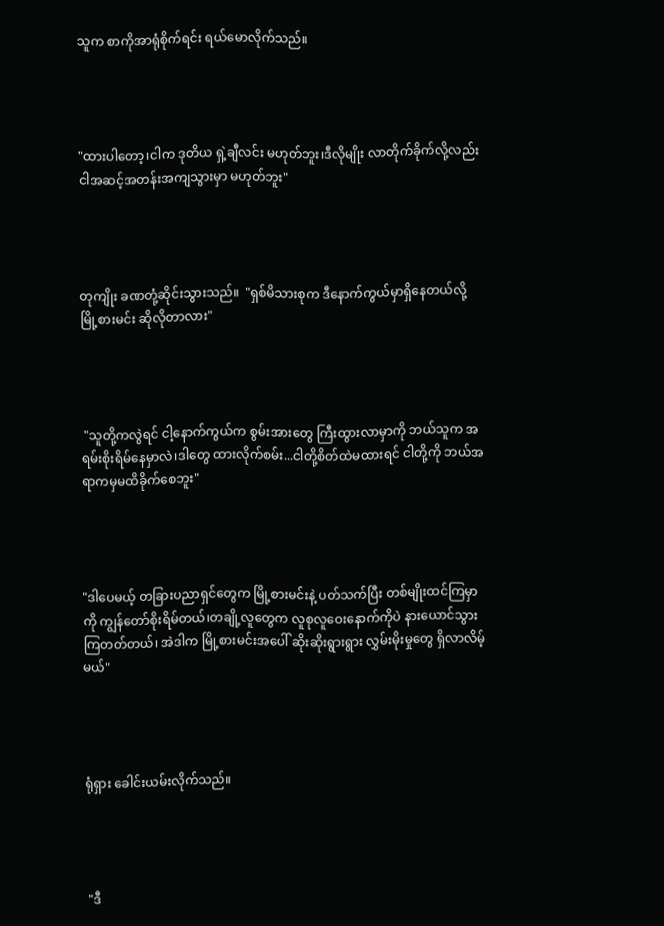သူက စာကိုအာရုံစိုက်ရင်း ရယ်မောလိုက်သည်။




"ထားပါတော့၊ငါက ဒုတိယ ရှဲ့ချီလင်း မဟုတ်ဘူး၊ဒီလိုမျိုး လာတိုက်ခိုက်လို့လည်း ငါအဆင့်အတန်းအကျသွားမှာ မဟုတ်ဘူး"




တုကျိုး ခဏတုံ့ဆိုင်းသွားသည်။  "ရှစ်မိသားစုက ဒီနောက်ကွယ်မှာရှိနေတယ်လို့ မြို့စားမင်း ဆိုလိုတာလား"




 "သူတို့ကလွဲရင် ငါ့နောက်ကွယ်က စွမ်းအားတွေ ကြီးထွားလာမှာကို ဘယ်သူက အရမ်းစိုးရိမ်နေမှာလဲ၊ဒါတွေ ထားလိုက်စမ်း...ငါတို့စိတ်ထဲမထားရင် ငါတို့ကို ဘယ်အရာကမှမထိခိုက်စေဘူး"




"ဒါပေမယ့် တခြားပညာရှင်တွေက မြို့စားမင်းနဲ့ ပတ်သက်ပြီး တစ်မျိုးထင်ကြမှာကို ကျွန်တော်စိုးရိမ်တယ်၊တချို့လူတွေက လူစုလူဝေးနောက်ကိုပဲ နားယောင်သွားကြတတ်တယ်၊ အဲဒါက မြို့စားမင်းအပေါ် ဆိုးဆိုးရွားရွား လွှမ်းမိုးမှုတွေ ရှိလာလိမ့်မယ်"




ရုံရှား ခေါင်းယမ်းလိုက်သည်။




 "ဒီ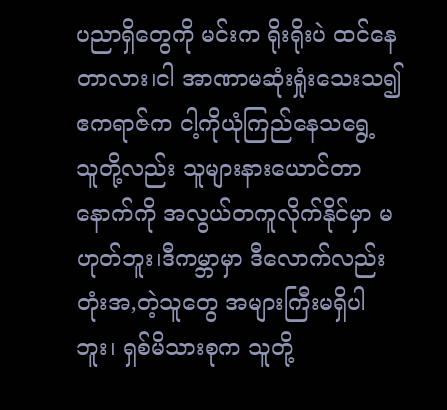ပညာရှိတွေကို မင်းက ရိုးရိုးပဲ ထင်နေတာလား၊ငါ အာဏာမဆုံးရှုံးသေးသ၍ ဧကရာဇ်က ငါ့ကိုယုံကြည်နေသရွေ့ သူတို့လည်း သူများနားယောင်တာနောက်ကို အလွယ်တကူလိုက်နိုင်မှာ မဟုတ်ဘူး၊ဒီကမ္ဘာမှာ ဒီလောက်လည်း တုံးအ,တဲ့သူတွေ အများကြီးမရှိပါဘူး၊ ရှစ်မိသားစုက သူတို့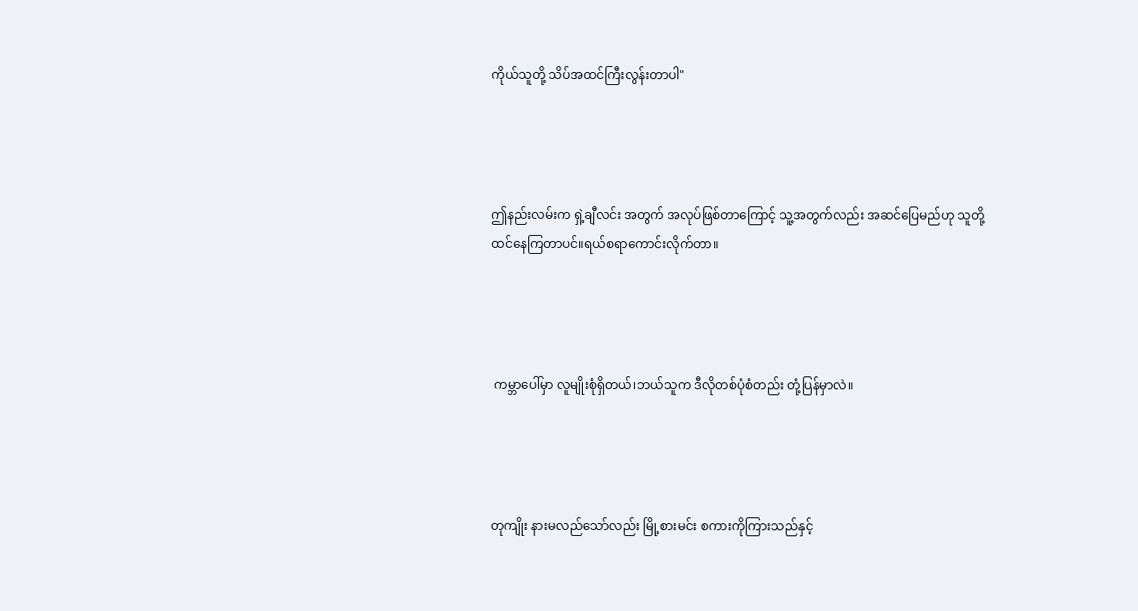ကိုယ်သူတို့ သိပ်အထင်ကြီးလွန်းတာပါ"




ဤနည်းလမ်းက ရှဲ့ချီလင်း အတွက် အလုပ်ဖြစ်တာကြောင့် သူ့အတွက်လည်း အဆင်ပြေမည်ဟု သူတို့ထင်နေကြတာပင်။ရယ်စရာကောင်းလိုက်တာ။




 ကမ္ဘာပေါ်မှာ လူမျိုးစုံရှိတယ်၊ဘယ်သူက ဒီလိုတစ်ပုံစံတည်း တုံ့ပြန်မှာလဲ။




တုကျိုး နားမလည်သော်လည်း မြို့စားမင်း စကားကိုကြားသည်နှင့်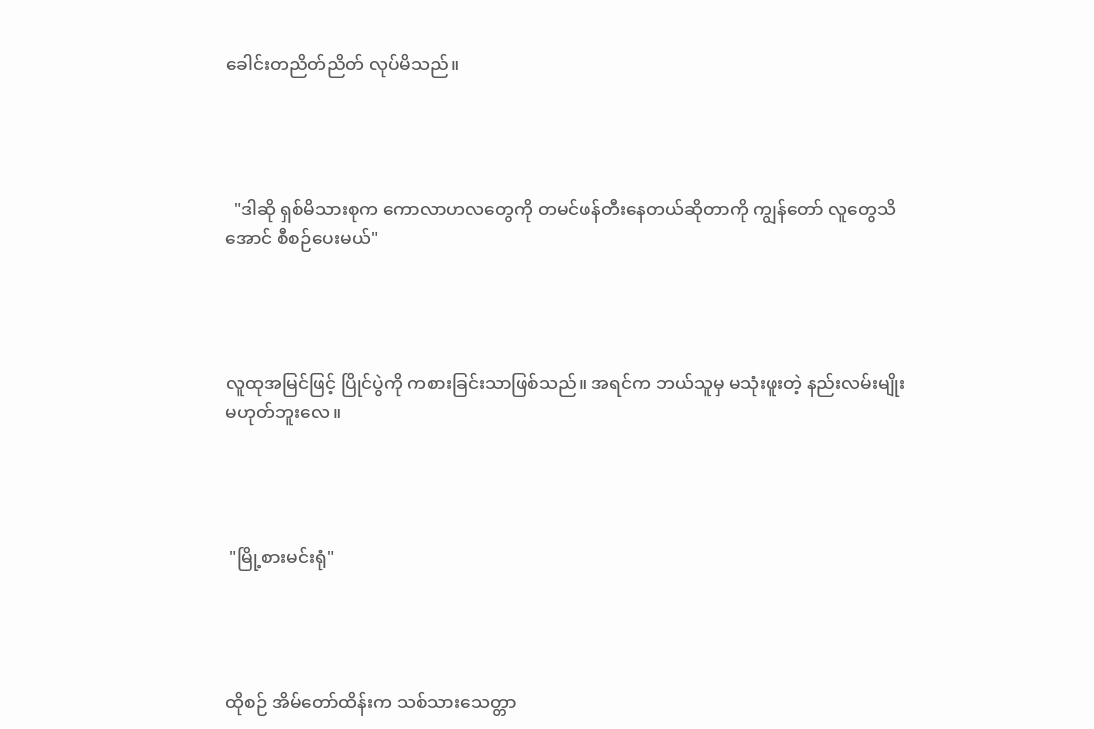ခေါင်းတညိတ်ညိတ် လုပ်မိသည်။




  "ဒါဆို ရှစ်မိသားစုက ကောလာဟလတွေကို တမင်ဖန်တီးနေတယ်ဆိုတာကို ကျွန်တော် လူတွေသိအောင် စီစဉ်ပေးမယ်"




လူထုအမြင်ဖြင့် ပြိုင်ပွဲကို ကစားခြင်းသာဖြစ်သည်။ အရင်က ဘယ်သူမှ မသုံးဖူးတဲ့ နည်းလမ်းမျိုး မဟုတ်ဘူးလေ။




 "မြို့စားမင်းရုံ"




ထိုစဉ် အိမ်တော်ထိန်းက သစ်သားသေတ္တာ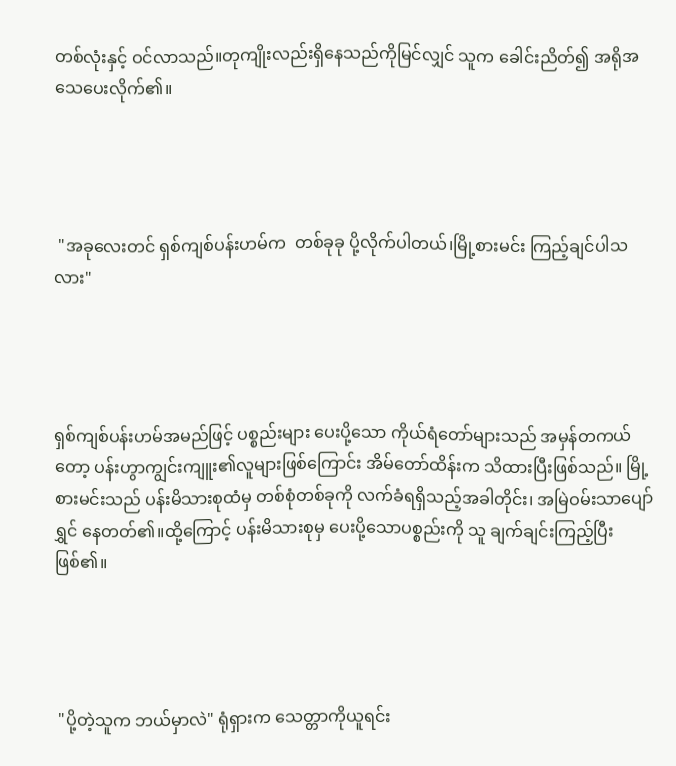တစ်လုံးနှင့် ဝင်လာသည်။တုကျိုးလည်းရှိနေသည်ကိုမြင်လျှင် သူက ခေါင်းညိတ်၍ အရိုအသေပေးလိုက်၏။




 "အခုလေးတင် ရှစ်ကျစ်ပန်းဟမ်က  တစ်ခုခု ပို့လိုက်ပါတယ်၊မြို့စားမင်း ကြည့်ချင်ပါသလား"




ရှစ်ကျစ်ပန်းဟမ်အမည်ဖြင့် ပစ္စည်းများ ပေးပို့သော ကိုယ်ရံတော်များသည် အမှန်တကယ်တော့ ပန်းဟွာကျွင်းကျူး၏လူများဖြစ်ကြောင်း အိမ်တော်ထိန်းက သိထားပြီးဖြစ်သည်။ မြို့စားမင်းသည် ပန်းမိသားစုထံမှ တစ်စုံတစ်ခုကို လက်ခံရရှိသည့်အခါတိုင်း၊ အမြဲဝမ်းသာပျော်ရွှင် နေတတ်၏။ထို့ကြောင့် ပန်းမိသားစုမှ ပေးပို့သောပစ္စည်းကို သူ ချက်ချင်းကြည့်ပြီးဖြစ်၏။




 "ပို့တဲ့သူက ဘယ်မှာလဲ" ရုံရှားက သေတ္တာကိုယူရင်း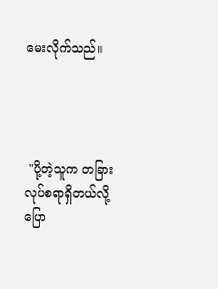မေးလိုက်သည်။




 "ပို့တဲ့သူက တခြားလုပ်စရာရှိတယ်လို့ ပြော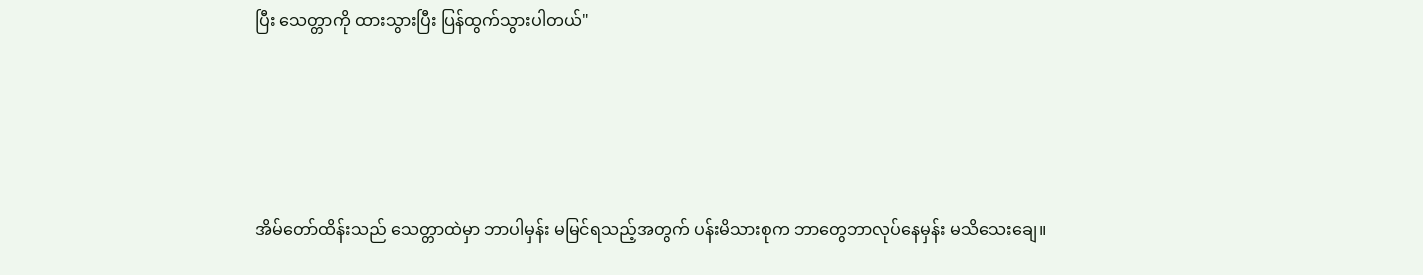ပြီး သေတ္တာကို ထားသွားပြီး ပြန်ထွက်သွားပါတယ်"




အိမ်တော်ထိန်းသည် သေတ္တာထဲမှာ ဘာပါမှန်း မမြင်ရသည့်အတွက် ပန်းမိသားစုက ဘာတွေဘာလုပ်နေမှန်း မသိသေးချေ။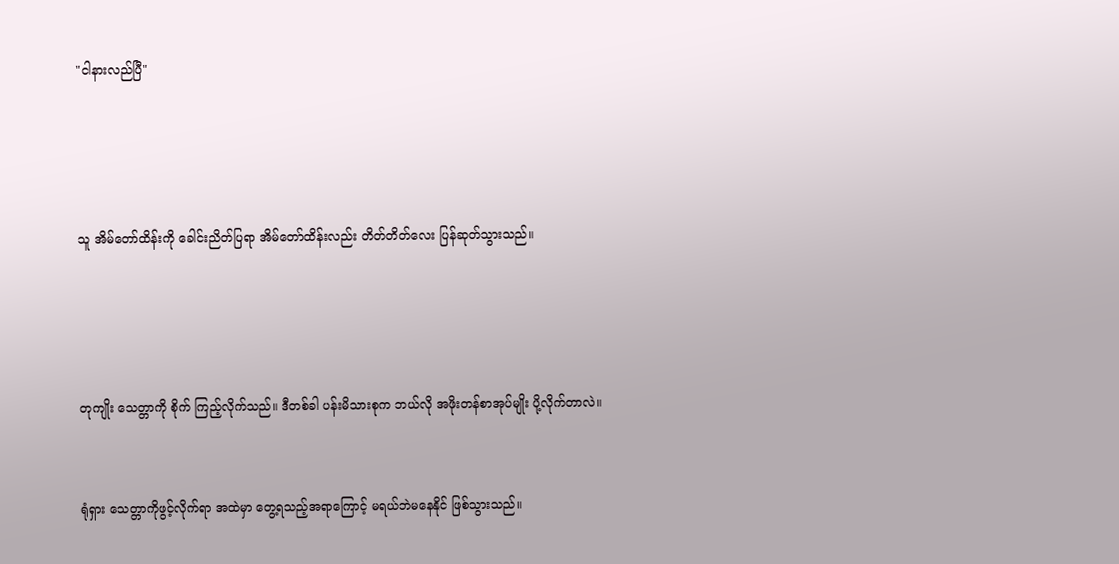"ငါနားလည်ပြီ"




သူ အိမ်တော်ထိန်းကို ခေါင်းညိတ်ပြရာ အိမ်တော်ထိန်းလည်း တိတ်တိတ်လေး ပြန်ဆုတ်သွားသည်။




တုကျိုး သေတ္တာကို စိုက် ကြည့်လိုက်သည်။ ဒီတစ်ခါ ပန်းမိသားစုက ဘယ်လို အဖိုးတန်စာအုပ်မျိုး ပို့လိုက်တာလဲ။


ရုံရှား သေတ္တာကိုဖွင့်လိုက်ရာ အထဲမှာ တွေ့ရသည့်အရာကြောင့် မရယ်ဘဲမနေနိုင် ဖြစ်သွားသည်။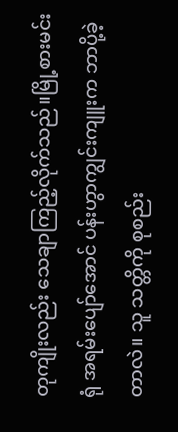တုကျိုးလည်း သေချာကြည့်လိုက်သည်။မြို့စားမင်းရုံ အရမ်းပျော်အောင် ပန်းဟွာကျွင်းကျူးက ဘာပို့ခဲ့တာလဲ။ သူ သတ္တိကို စုစည်း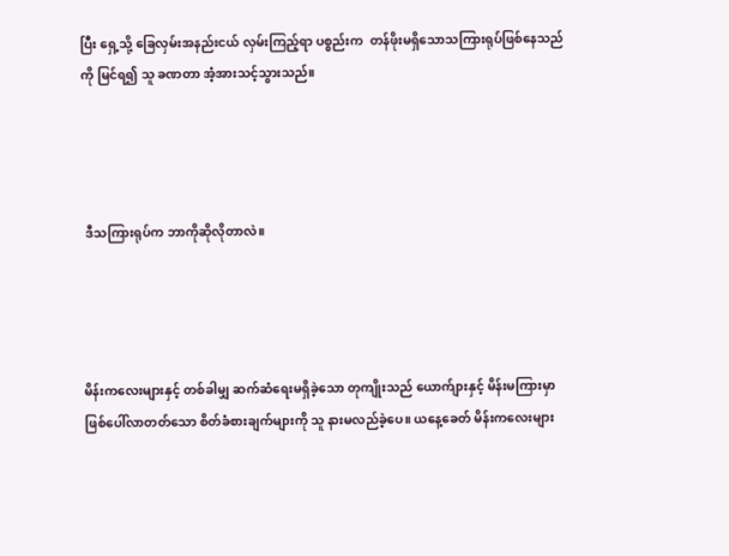ပြီး ရှေ့သို့ ခြေလှမ်းအနည်းငယ် လှမ်းကြည့်ရာ ပစ္စည်းက  တန်ဖိုးမရှိသောသကြားရုပ်ဖြစ်နေသည်ကို မြင်ရ၍ သူ ခဏတာ အံ့အားသင့်သွားသည်။




 ဒီသကြားရုပ်က ဘာကိုဆိုလိုတာလဲ။




မိန်းကလေးများနှင့် တစ်ခါမျှ ဆက်ဆံရေးမရှိခဲ့သော တုကျိုးသည် ယောက်ျားနှင့် မိန်းမကြားမှာ ဖြစ်ပေါ်လာတတ်သော စိတ်ခံစားချက်များကို သူ နားမလည်ခဲ့ပေ။ ယနေ့ခေတ် မိန်းကလေးများ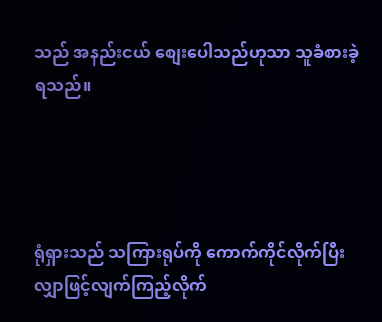သည် အနည်းငယ် စျေးပေါသည်ဟုသာ သူခံစားခဲ့ရသည်။




ရုံရှားသည် သကြားရုပ်ကို ကောက်ကိုင်လိုက်ပြီး လျှာဖြင့်လျက်ကြည့်လိုက်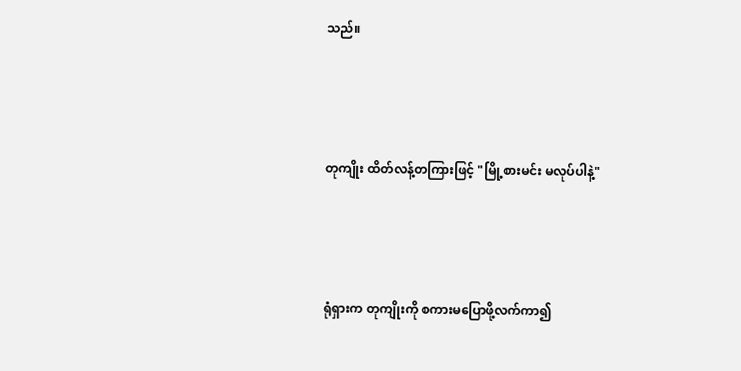သည်။




တုကျိုး ထိတ်လန့်တကြားဖြင့် "မြို့စားမင်း မလုပ်ပါနဲ့"




ရုံရှားက တုကျိုးကို စကားမပြောဖို့လက်ကာ၍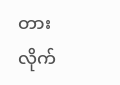တားလိုက်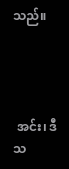သည်။




 အင်း၊ ဒီသ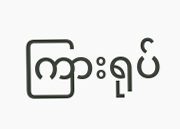ကြားရုပ်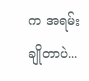က အရမ်းချိုတာပဲ...